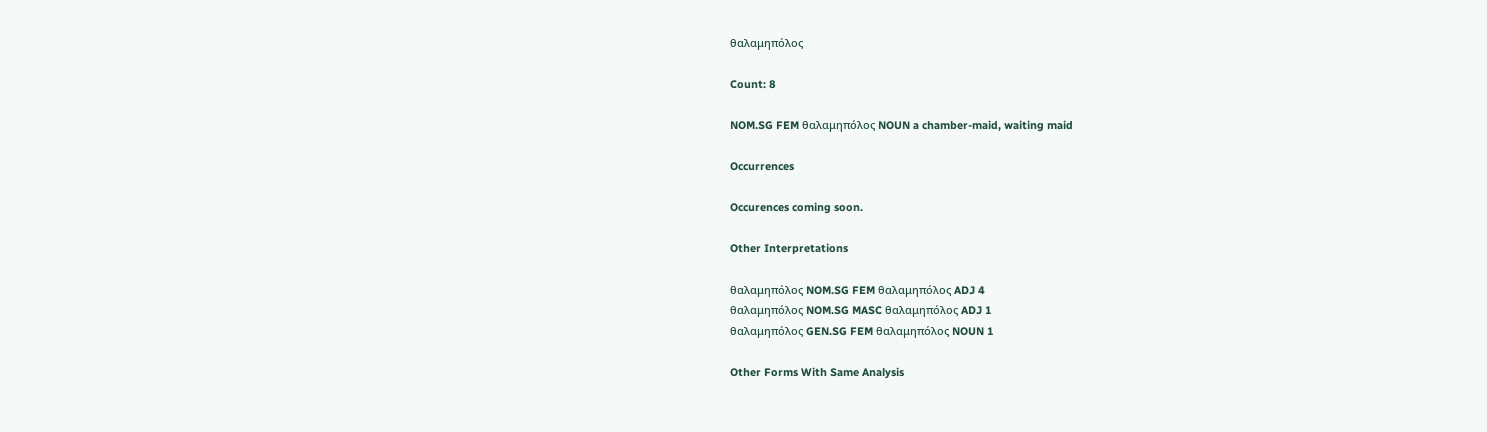θαλαμηπόλος

Count: 8

NOM.SG FEM θαλαμηπόλος NOUN a chamber-maid, waiting maid

Occurrences

Occurences coming soon.

Other Interpretations

θαλαμηπόλος NOM.SG FEM θαλαμηπόλος ADJ 4
θαλαμηπόλος NOM.SG MASC θαλαμηπόλος ADJ 1
θαλαμηπόλος GEN.SG FEM θαλαμηπόλος NOUN 1

Other Forms With Same Analysis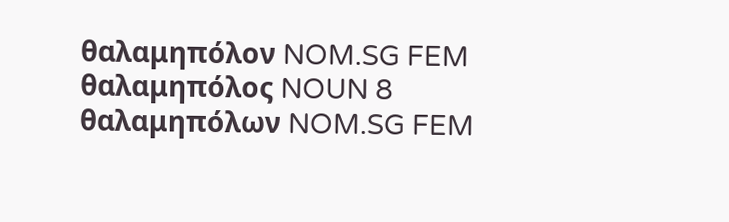θαλαμηπόλον NOM.SG FEM θαλαμηπόλος NOUN 8
θαλαμηπόλων NOM.SG FEM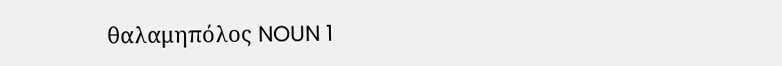θαλαμηπόλος NOUN 1